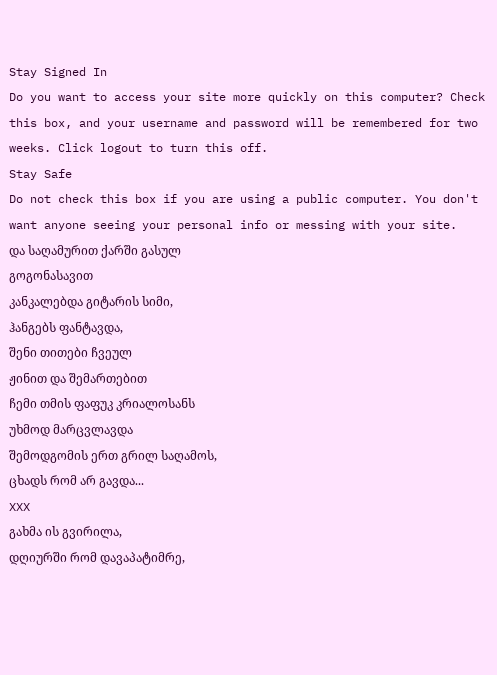Stay Signed In
Do you want to access your site more quickly on this computer? Check this box, and your username and password will be remembered for two weeks. Click logout to turn this off.
Stay Safe
Do not check this box if you are using a public computer. You don't want anyone seeing your personal info or messing with your site.
და საღამურით ქარში გასულ
გოგონასავით
კანკალებდა გიტარის სიმი,
ჰანგებს ფანტავდა,
შენი თითები ჩვეულ
ჟინით და შემართებით
ჩემი თმის ფაფუკ კრიალოსანს
უხმოდ მარცვლავდა
შემოდგომის ერთ გრილ საღამოს,
ცხადს რომ არ გავდა...
XXX
გახმა ის გვირილა,
დღიურში რომ დავაპატიმრე,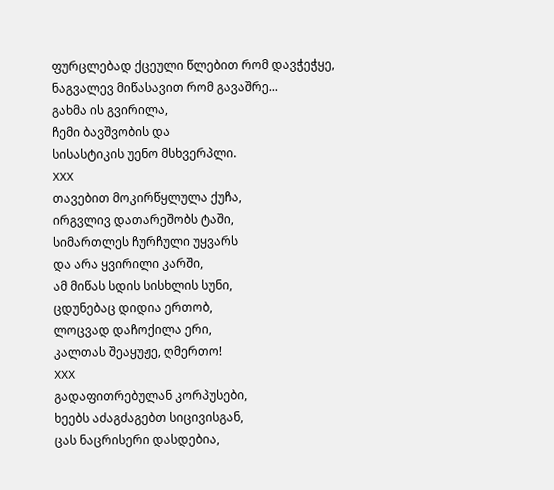ფურცლებად ქცეული წლებით რომ დავჭეჭყე,
ნაგვალევ მიწასავით რომ გავაშრე...
გახმა ის გვირილა,
ჩემი ბავშვობის და
სისასტიკის უენო მსხვერპლი.
XXX
თავებით მოკირწყლულა ქუჩა,
ირგვლივ დათარეშობს ტაში,
სიმართლეს ჩურჩული უყვარს
და არა ყვირილი კარში,
ამ მიწას სდის სისხლის სუნი,
ცდუნებაც დიდია ერთობ,
ლოცვად დაჩოქილა ერი,
კალთას შეაყუჟე, ღმერთო!
XXX
გადაფითრებულან კორპუსები,
ხეებს აძაგძაგებთ სიცივისგან,
ცას ნაცრისერი დასდებია,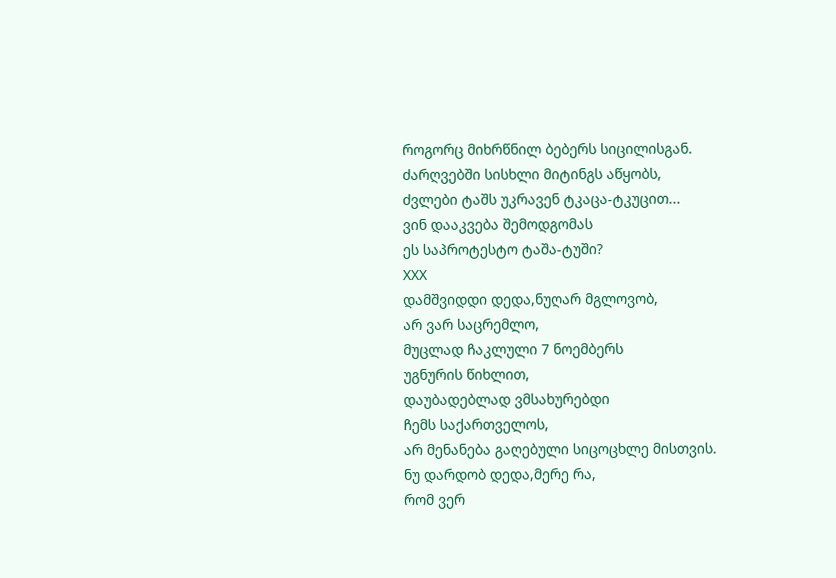როგორც მიხრწნილ ბებერს სიცილისგან.
ძარღვებში სისხლი მიტინგს აწყობს,
ძვლები ტაშს უკრავენ ტკაცა-ტკუცით...
ვინ დააკვება შემოდგომას
ეს საპროტესტო ტაშა-ტუში?
XXX
დამშვიდდი დედა,ნუღარ მგლოვობ,
არ ვარ საცრემლო,
მუცლად ჩაკლული 7 ნოემბერს
უგნურის წიხლით,
დაუბადებლად ვმსახურებდი
ჩემს საქართველოს,
არ მენანება გაღებული სიცოცხლე მისთვის.
ნუ დარდობ დედა,მერე რა,
რომ ვერ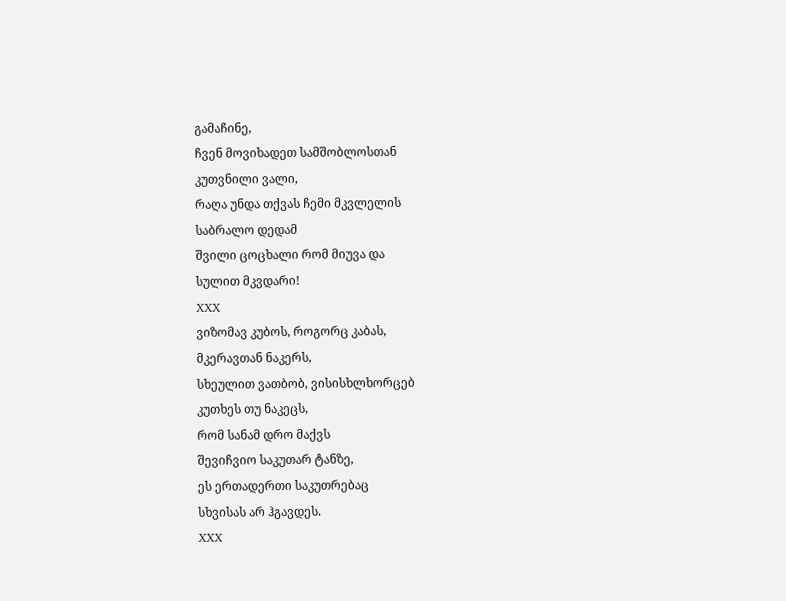გამაჩინე,
ჩვენ მოვიხადეთ სამშობლოსთან
კუთვნილი ვალი,
რაღა უნდა თქვას ჩემი მკვლელის
საბრალო დედამ
შვილი ცოცხალი რომ მიუვა და
სულით მკვდარი!
XXX
ვიზომავ კუბოს, როგორც კაბას,
მკერავთან ნაკერს,
სხეულით ვათბობ, ვისისხლხორცებ
კუთხეს თუ ნაკეცს,
რომ სანამ დრო მაქვს
შევიჩვიო საკუთარ ტანზე,
ეს ერთადერთი საკუთრებაც
სხვისას არ ჰგავდეს.
XXX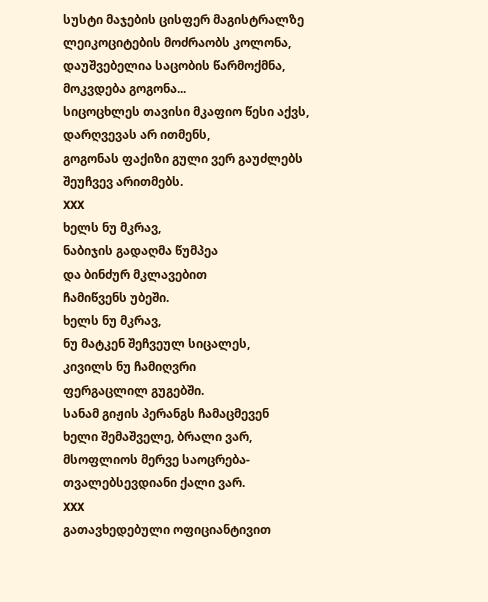სუსტი მაჯების ცისფერ მაგისტრალზე
ლეიკოციტების მოძრაობს კოლონა,
დაუშვებელია საცობის წარმოქმნა,
მოკვდება გოგონა...
სიცოცხლეს თავისი მკაფიო წესი აქვს,
დარღვევას არ ითმენს,
გოგონას ფაქიზი გული ვერ გაუძლებს
შეუჩვევ არითმებს.
XXX
ხელს ნუ მკრავ,
ნაბიჯის გადაღმა წუმპეა
და ბინძურ მკლავებით
ჩამიწვენს უბეში.
ხელს ნუ მკრავ,
ნუ მატკენ შეჩვეულ სიცალეს,
კივილს ნუ ჩამიღვრი
ფერგაცლილ გუგებში.
სანამ გიჟის პერანგს ჩამაცმევენ
ხელი შემაშველე, ბრალი ვარ,
მსოფლიოს მერვე საოცრება-
თვალებსევდიანი ქალი ვარ.
XXX
გათავხედებული ოფიციანტივით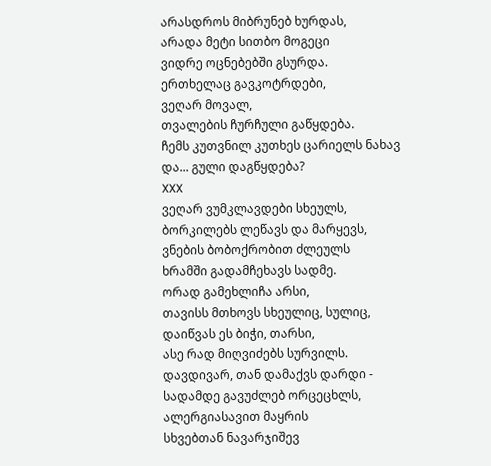არასდროს მიბრუნებ ხურდას,
არადა მეტი სითბო მოგეცი
ვიდრე ოცნებებში გსურდა.
ერთხელაც გავკოტრდები,
ვეღარ მოვალ,
თვალების ჩურჩული გაწყდება.
ჩემს კუთვნილ კუთხეს ცარიელს ნახავ
და... გული დაგწყდება?
XXX
ვეღარ ვუმკლავდები სხეულს,
ბორკილებს ლეწავს და მარყევს,
ვნების ბობოქრობით ძლეულს
ხრამში გადამჩეხავს სადმე.
ორად გამეხლიჩა არსი,
თავისს მთხოვს სხეულიც, სულიც,
დაიწვას ეს ბიჭი, თარსი,
ასე რად მიღვიძებს სურვილს.
დავდივარ, თან დამაქვს დარდი -
სადამდე გავუძლებ ორცეცხლს,
ალერგიასავით მაყრის
სხვებთან ნავარჯიშევ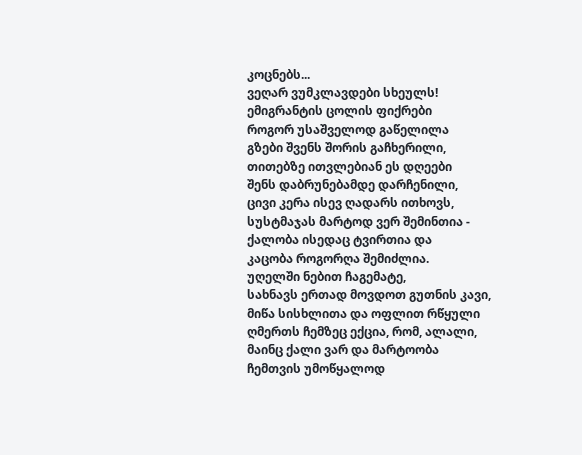კოცნებს...
ვეღარ ვუმკლავდები სხეულს!
ემიგრანტის ცოლის ფიქრები
როგორ უსაშველოდ გაწელილა
გზები შვენს შორის გაჩხერილი,
თითებზე ითვლებიან ეს დღეები
შენს დაბრუნებამდე დარჩენილი,
ცივი კერა ისევ ღადარს ითხოვს,
სუსტმაჯას მარტოდ ვერ შემინთია -
ქალობა ისედაც ტვირთია და
კაცობა როგორღა შემიძლია.
უღელში ნებით ჩაგემატე,
სახნავს ერთად მოვდოთ გუთნის კავი,
მიწა სისხლითა და ოფლით რწყული
ღმერთს ჩემზეც ექცია, რომ, ალალი,
მაინც ქალი ვარ და მარტოობა
ჩემთვის უმოწყალოდ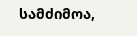სამძიმოა,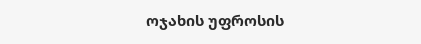ოჯახის უფროსის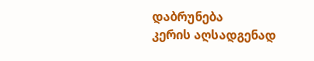დაბრუნება
კერის აღსადგენად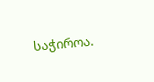საჭიროა.